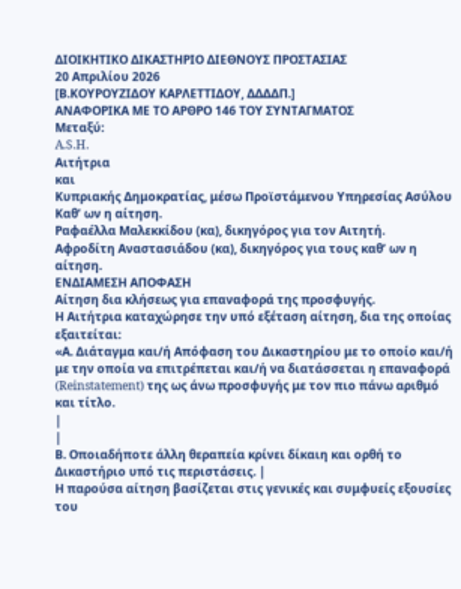ΔΙΟΙΚΗΤΙΚΟ ΔΙΚΑΣΤΗΡΙΟ ΔΙΕΘΝΟΥΣ ΠΡΟΣΤΑΣΙΑΣ
20 Απριλίου 2026
[Β.ΚΟΥΡΟΥΖΙΔΟΥ ΚΑΡΛΕΤΤΙΔΟΥ, ΔΔΔΔΠ.]
ΑΝΑΦΟΡΙΚΑ ΜΕ ΤΟ ΑΡΘΡΟ 146 ΤΟΥ ΣΥΝΤΑΓΜΑΤΟΣ
Μεταξύ:
A.S.H.
Αιτήτρια
και
Κυπριακής Δημοκρατίας, μέσω Προϊστάμενου Υπηρεσίας Ασύλου
Καθ’ ων η αίτηση.
Ραφαέλλα Μαλεκκίδου (κα), δικηγόρος για τον Αιτητή.
Αφροδίτη Αναστασιάδου (κα), δικηγόρος για τους καθ’ ων η αίτηση.
ΕΝΔΙΑΜΕΣΗ ΑΠΟΦΑΣΗ
Αίτηση δια κλήσεως για επαναφορά της προσφυγής.
Η Αιτήτρια καταχώρησε την υπό εξέταση αίτηση, δια της οποίας εξαιτείται:
«Α. Διάταγμα και/ή Απόφαση του Δικαστηρίου με το οποίο και/ή με την οποία να επιτρέπεται και/ή να διατάσσεται η επαναφορά (Reinstatement) της ως άνω προσφυγής με τον πιο πάνω αριθμό και τίτλο.
|
|
Β. Οποιαδήποτε άλλη θεραπεία κρίνει δίκαιη και ορθή το Δικαστήριο υπό τις περιστάσεις. |
Η παρούσα αίτηση βασίζεται στις γενικές και συμφυείς εξουσίες του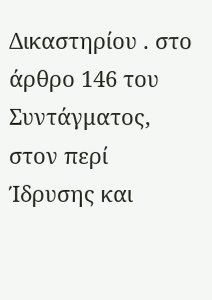Δικαστηρίου . στο άρθρο 146 του Συντάγματος, στον περί Ίδρυσης και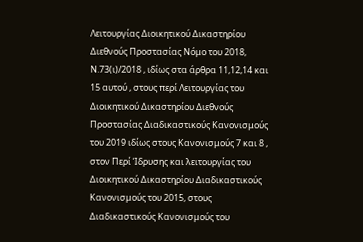Λειτουργίας Διοικητικού Δικαστηρίου Διεθνούς Προστασίας Νόμο του 2018, Ν.73(ι)/2018 , ιδίως στα άρθρα 11,12,14 και 15 αυτού , στους περί Λειτουργίας του Διοικητικού Δικαστηρίου Διεθνούς Προστασίας Διαδικαστικούς Κανονισμούς του 2019 ιδίως στους Κανονισμούς 7 και 8 , στον Περί Ίδρυσης και λειτουργίας του Διοικητικού Δικαστηρίου Διαδικαστικούς Κανονισμούς του 2015, στους Διαδικαστικούς Κανονισμούς του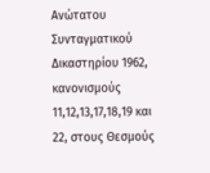Ανώτατου Συνταγματικού Δικαστηρίου 1962, κανονισμούς 11,12,13,17,18,19 και 22, στους Θεσμούς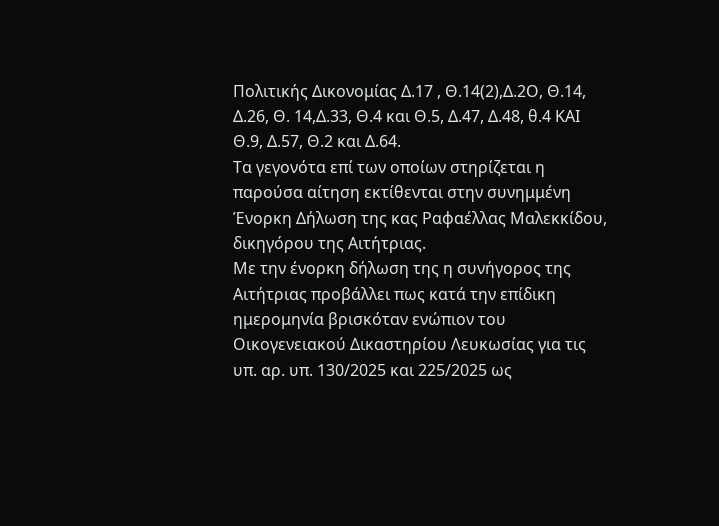Πολιτικής Δικονομίας Δ.17 , Θ.14(2),Δ.2Ο, Θ.14, Δ.26, Θ. 14,Δ.33, Θ.4 και Θ.5, Δ.47, Δ.48, θ.4 ΚΑΙ Θ.9, Δ.57, Θ.2 και Δ.64.
Τα γεγονότα επί των οποίων στηρίζεται η παρούσα αίτηση εκτίθενται στην συνημμένη Ένορκη Δήλωση της κας Ραφαέλλας Μαλεκκίδου, δικηγόρου της Αιτήτριας.
Με την ένορκη δήλωση της η συνήγορος της Αιτήτριας προβάλλει πως κατά την επίδικη ημερομηνία βρισκόταν ενώπιον του Οικογενειακού Δικαστηρίου Λευκωσίας για τις υπ. αρ. υπ. 130/2025 και 225/2025 ως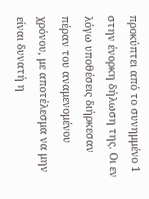προκύπτει από το συνημμένο 1 στην ένορκη δήλωση της. Οι εν λόγω υποθέσεις διήρκεσαν πέραν του αναμενομένου χρόνου, με αποτέλεσμα να μην είναι δυνατή η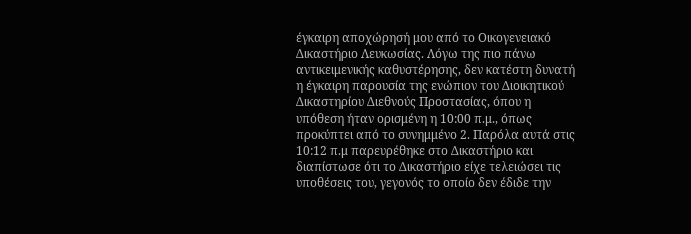έγκαιρη αποχώρησή μου από το Οικογενειακό Δικαστήριο Λευκωσίας. Λόγω της πιο πάνω αντικειμενικής καθυστέρησης, δεν κατέστη δυνατή η έγκαιρη παρουσία της ενώπιον του Διοικητικού Δικαστηρίου Διεθνούς Προστασίας, όπου η υπόθεση ήταν ορισμένη η 10:00 π.μ., όπως προκύπτει από το συνημμένο 2. Παρόλα αυτά στις 10:12 π.μ παρευρέθηκε στο Δικαστήριο και διαπίστωσε ότι το Δικαστήριο είχε τελειώσει τις υποθέσεις του, γεγονός το οποίο δεν έδιδε την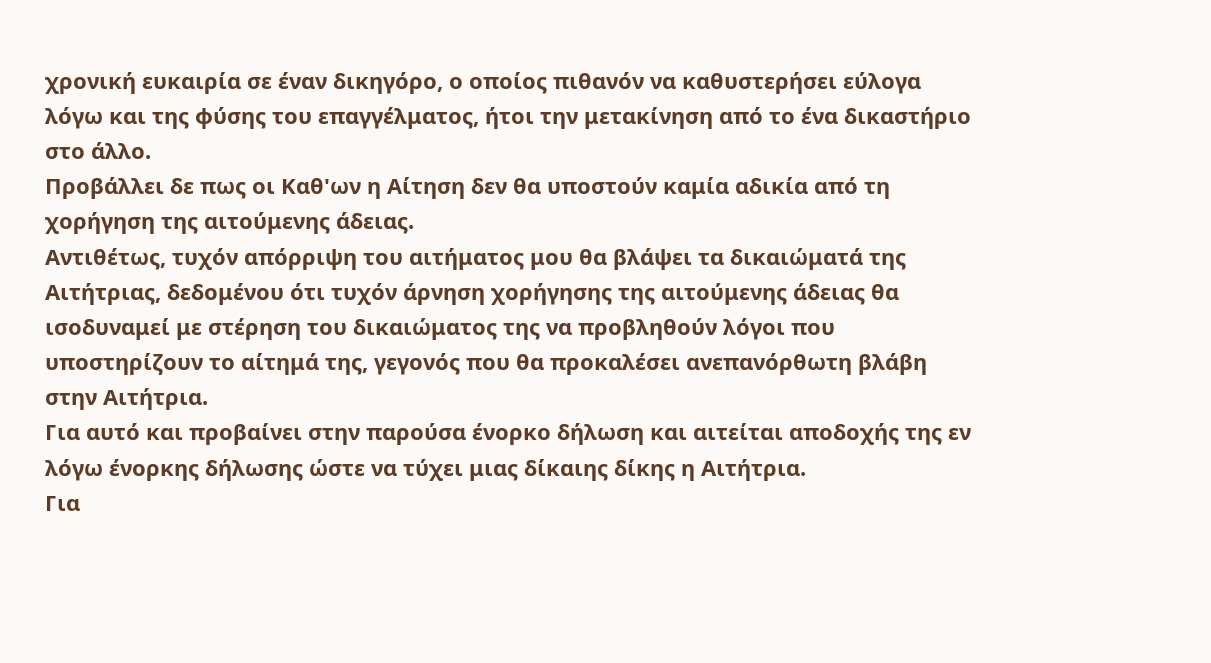χρονική ευκαιρία σε έναν δικηγόρο, ο οποίος πιθανόν να καθυστερήσει εύλογα λόγω και της φύσης του επαγγέλματος, ήτοι την μετακίνηση από το ένα δικαστήριο στο άλλο.
Προβάλλει δε πως οι Καθ'ων η Αίτηση δεν θα υποστούν καμία αδικία από τη χορήγηση της αιτούμενης άδειας.
Αντιθέτως, τυχόν απόρριψη του αιτήματος μου θα βλάψει τα δικαιώματά της Αιτήτριας, δεδομένου ότι τυχόν άρνηση χορήγησης της αιτούμενης άδειας θα ισοδυναμεί με στέρηση του δικαιώματος της να προβληθούν λόγοι που υποστηρίζουν το αίτημά της, γεγονός που θα προκαλέσει ανεπανόρθωτη βλάβη στην Αιτήτρια.
Για αυτό και προβαίνει στην παρούσα ένορκο δήλωση και αιτείται αποδοχής της εν λόγω ένορκης δήλωσης ώστε να τύχει μιας δίκαιης δίκης η Αιτήτρια.
Για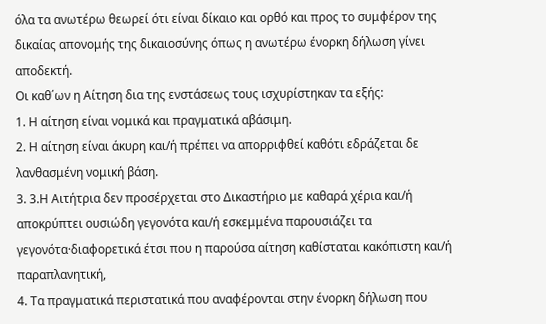όλα τα ανωτέρω θεωρεί ότι είναι δίκαιο και ορθό και προς το συμφέρον της δικαίας απονομής της δικαιοσύνης όπως η ανωτέρω ένορκη δήλωση γίνει αποδεκτή.
Οι καθ΄ων η Αίτηση δια της ενστάσεως τους ισχυρίστηκαν τα εξής:
1. Η αίτηση είναι νομικά και πραγματικά αβάσιμη.
2. Η αίτηση είναι άκυρη και/ή πρέπει να απορριφθεί καθότι εδράζεται δε λανθασμένη νομική βάση.
3. 3.Η Αιτήτρια δεν προσέρχεται στο Δικαστήριο με καθαρά χέρια και/ή αποκρύπτει ουσιώδη γεγονότα και/ή εσκεμμένα παρουσιάζει τα γεγονότα·διαφορετικά έτσι που η παρούσα αίτηση καθίσταται κακόπιστη και/ή παραπλανητική,
4. Τα πραγματικά περιστατικά που αναφέρονται στην ένορκη δήλωση που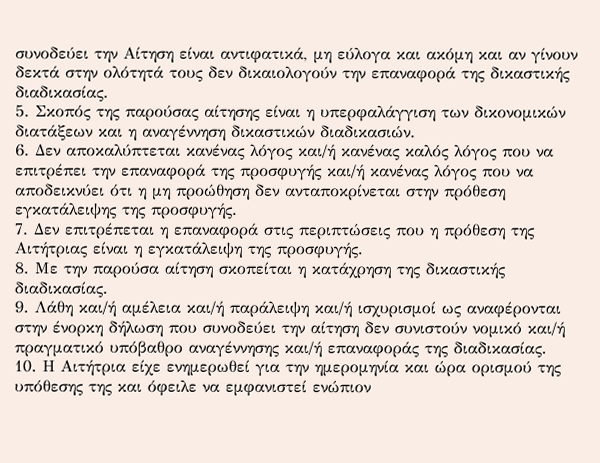συνοδεύει την Αίτηση είναι αντιφατικά, μη εύλογα και ακόμη και αν γίνουν δεκτά στην ολότητά τους δεν δικαιολογούν την επαναφορά της δικαστικής διαδικασίας.
5. Σκοπός της παρούσας αίτησης είναι η υπερφαλάγγιση των δικονομικών διατάξεων και η αναγέννηση δικαστικών διαδικασιών.
6. Δεν αποκαλύπτεται κανένας λόγος και/ή κανένας καλός λόγος που να επιτρέπει την επαναφορά της προσφυγής και/ή κανένας λόγος που να αποδεικνύει ότι η μη προώθηση δεν ανταποκρίνεται στην πρόθεση εγκατάλειψης της προσφυγής.
7. Δεν επιτρέπεται η επαναφορά στις περιπτώσεις που η πρόθεση της Αιτήτριας είναι η εγκατάλειψη της προσφυγής.
8. Με την παρούσα αίτηση σκοπείται η κατάχρηση της δικαστικής διαδικασίας.
9. Λάθη και/ή αμέλεια και/ή παράλειψη και/ή ισχυρισμοί ως αναφέρονται στην ένορκη δήλωση που συνοδεύει την αίτηση δεν συνιστούν νομικό και/ή πραγματικό υπόβαθρο αναγέννησης και/ή επαναφοράς της διαδικασίας.
10. Η Αιτήτρια είχε ενημερωθεί για την ημερομηνία και ώρα ορισμού της υπόθεσης της και όφειλε να εμφανιστεί ενώπιον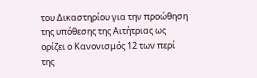του Δικαστηρίου για την προώθηση της υπόθεσης της Αιτήτριας ως ορίζει ο Κανονισμός 12 των περί της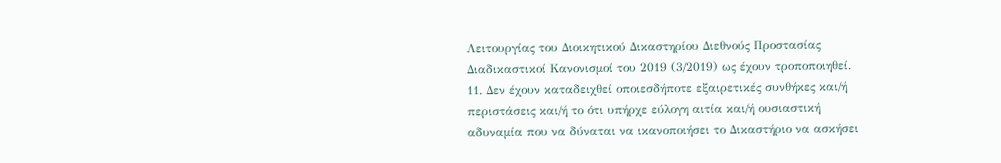Λειτουργίας του Διοικητικού Δικαστηρίου Διεθνούς Προστασίας Διαδικαστικοί Κανονισμοί του 2019 (3/2019) ως έχουν τροποποιηθεί.
11. Δεν έχουν καταδειχθεί οποιεσδήποτε εξαιρετικές συνθήκες και/ή περιστάσεις και/ή το ότι υπήρχε εύλογη αιτία και/ή ουσιαστική αδυναμία που να δύναται να ικανοποιήσει το Δικαστήριο να ασκήσει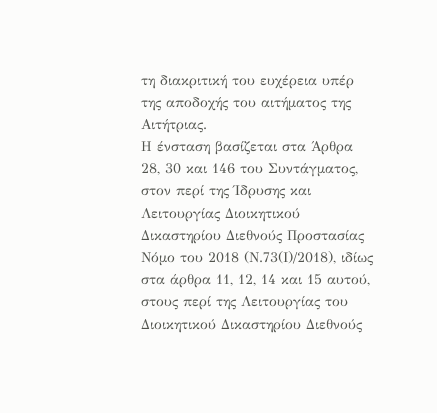τη διακριτική του ευχέρεια υπέρ της αποδοχής του αιτήματος της Αιτήτριας.
Η ένσταση βασίζεται στα Άρθρα 28, 30 και 146 του Συντάγματος, στον περί της Ίδρυσης και Λειτουργίας Διοικητικού Δικαστηρίου Διεθνούς Προστασίας Νόμο του 2018 (Ν.73(Ι)/2018), ιδίως στα άρθρα 11, 12, 14 και 15 αυτού, στους περί της Λειτουργίας του Διοικητικού Δικαστηρίου Διεθνούς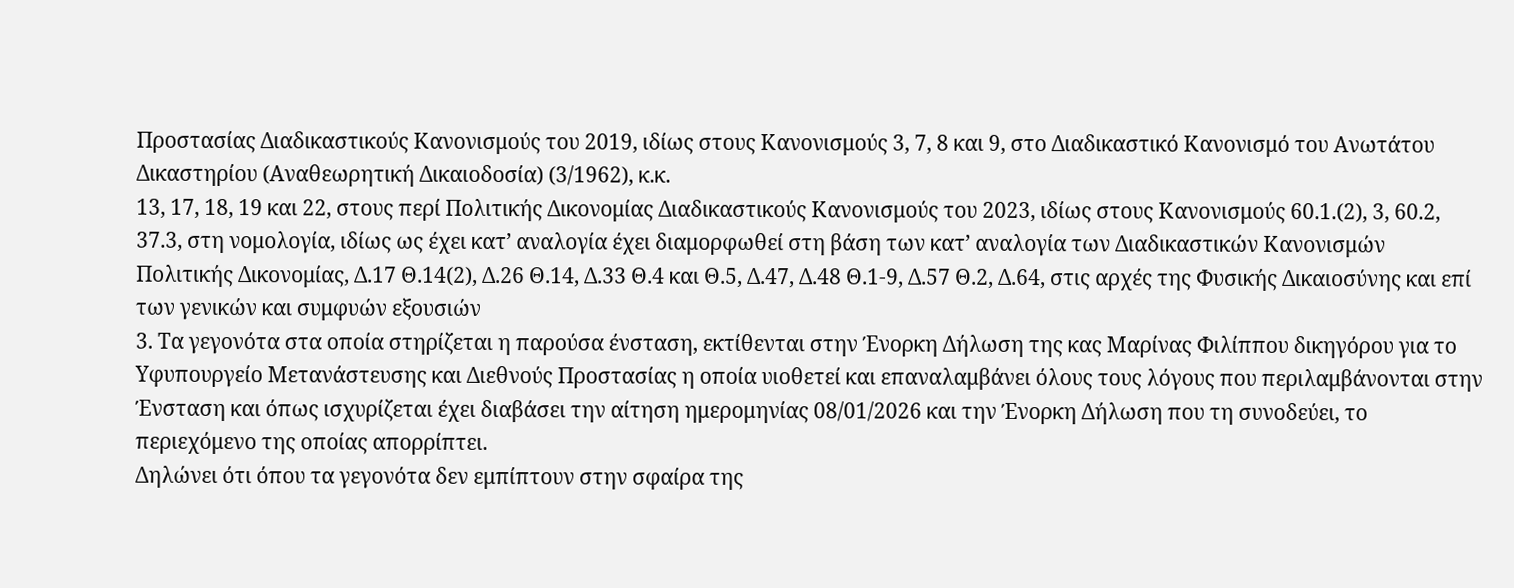Προστασίας Διαδικαστικούς Κανονισμούς του 2019, ιδίως στους Κανονισμούς 3, 7, 8 και 9, στο Διαδικαστικό Κανονισμό του Ανωτάτου Δικαστηρίου (Αναθεωρητική Δικαιοδοσία) (3/1962), κ.κ.
13, 17, 18, 19 και 22, στους περί Πολιτικής Δικονομίας Διαδικαστικούς Κανονισμούς του 2023, ιδίως στους Κανονισμούς 60.1.(2), 3, 60.2, 37.3, στη νομολογία, ιδίως ως έχει κατ’ αναλογία έχει διαμορφωθεί στη βάση των κατ’ αναλογία των Διαδικαστικών Κανονισμών Πολιτικής Δικονομίας, Δ.17 Θ.14(2), Δ.26 Θ.14, Δ.33 Θ.4 και Θ.5, Δ.47, Δ.48 Θ.1-9, Δ.57 Θ.2, Δ.64, στις αρχές της Φυσικής Δικαιοσύνης και επί των γενικών και συμφυών εξουσιών
3. Τα γεγονότα στα οποία στηρίζεται η παρούσα ένσταση, εκτίθενται στην Ένορκη Δήλωση της κας Μαρίνας Φιλίππου δικηγόρου για το Υφυπουργείο Μετανάστευσης και Διεθνούς Προστασίας η οποία υιοθετεί και επαναλαμβάνει όλους τους λόγους που περιλαμβάνονται στην Ένσταση και όπως ισχυρίζεται έχει διαβάσει την αίτηση ημερομηνίας 08/01/2026 και την Ένορκη Δήλωση που τη συνοδεύει, το περιεχόμενο της οποίας απορρίπτει.
Δηλώνει ότι όπου τα γεγονότα δεν εμπίπτουν στην σφαίρα της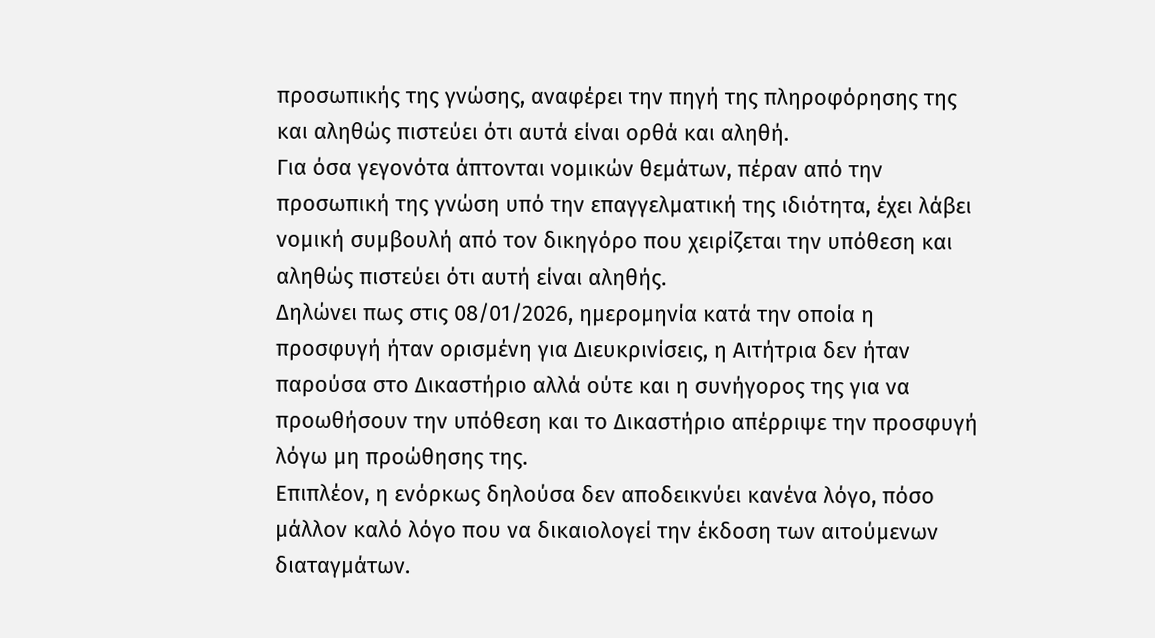προσωπικής της γνώσης, αναφέρει την πηγή της πληροφόρησης της και αληθώς πιστεύει ότι αυτά είναι ορθά και αληθή.
Για όσα γεγονότα άπτονται νομικών θεμάτων, πέραν από την προσωπική της γνώση υπό την επαγγελματική της ιδιότητα, έχει λάβει νομική συμβουλή από τον δικηγόρο που χειρίζεται την υπόθεση και αληθώς πιστεύει ότι αυτή είναι αληθής.
Δηλώνει πως στις 08/01/2026, ημερομηνία κατά την οποία η προσφυγή ήταν ορισμένη για Διευκρινίσεις, η Αιτήτρια δεν ήταν παρούσα στο Δικαστήριο αλλά ούτε και η συνήγορος της για να προωθήσουν την υπόθεση και το Δικαστήριο απέρριψε την προσφυγή λόγω μη προώθησης της.
Επιπλέον, η ενόρκως δηλούσα δεν αποδεικνύει κανένα λόγο, πόσο μάλλον καλό λόγο που να δικαιολογεί την έκδοση των αιτούμενων διαταγμάτων.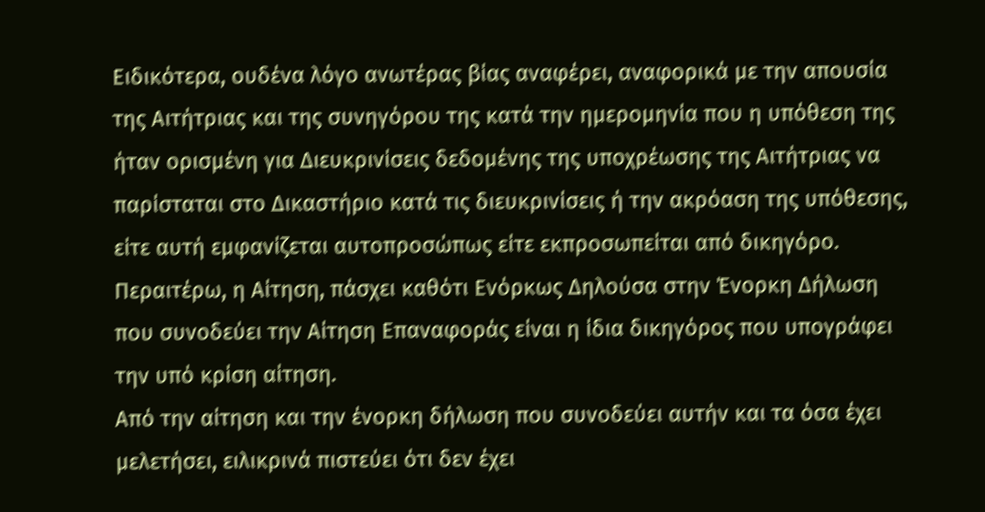Ειδικότερα, ουδένα λόγο ανωτέρας βίας αναφέρει, αναφορικά με την απουσία της Αιτήτριας και της συνηγόρου της κατά την ημερομηνία που η υπόθεση της ήταν ορισμένη για Διευκρινίσεις δεδομένης της υποχρέωσης της Αιτήτριας να παρίσταται στο Δικαστήριο κατά τις διευκρινίσεις ή την ακρόαση της υπόθεσης, είτε αυτή εμφανίζεται αυτοπροσώπως είτε εκπροσωπείται από δικηγόρο.
Περαιτέρω, η Αίτηση, πάσχει καθότι Ενόρκως Δηλούσα στην Ένορκη Δήλωση που συνοδεύει την Αίτηση Επαναφοράς είναι η ίδια δικηγόρος που υπογράφει την υπό κρίση αίτηση.
Από την αίτηση και την ένορκη δήλωση που συνοδεύει αυτήν και τα όσα έχει μελετήσει, ειλικρινά πιστεύει ότι δεν έχει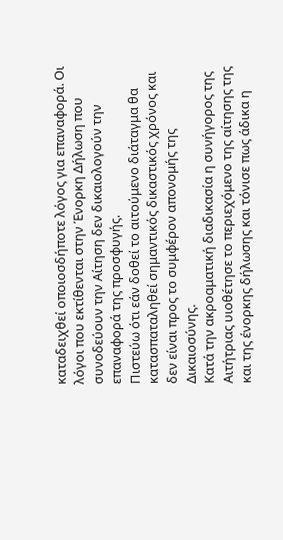καταδειχθεί οποιοσδήποτε λόγος για επαναφορά. Οι λόγοι που εκτίθενται στην Ένορκη Δήλωση που συνοδεύουν την Αίτηση δεν δικαιολογούν την επαναφορά της προσφυγής.
Πιστεύω ότι εάν δοθεί το αιτούμενο διάταγμα θα κατασπαταληθεί σημαντικός δικαστικός χρόνος και δεν είναι προς το συμφέρον απονομής της Δικαιοσύνης.
Κατά την ακροαματική διαδικασία η συνήγορος της Αιτήτριας υιοθέτησε το περιεχόμενο της αίτησης της και της ένορκης δήλωσης και τόνισε πως άδικα η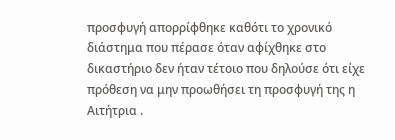προσφυγή απορρίφθηκε καθότι το χρονικό διάστημα που πέρασε όταν αφίχθηκε στο δικαστήριο δεν ήταν τέτοιο που δηλούσε ότι είχε πρόθεση να μην προωθήσει τη προσφυγή της η Αιτήτρια .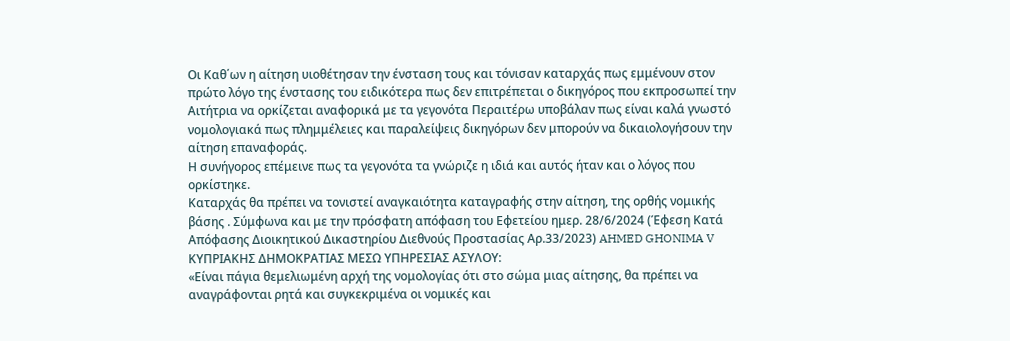Οι Καθ΄ων η αίτηση υιοθέτησαν την ένσταση τους και τόνισαν καταρχάς πως εμμένουν στον πρώτο λόγο της ένστασης του ειδικότερα πως δεν επιτρέπεται ο δικηγόρος που εκπροσωπεί την Αιτήτρια να ορκίζεται αναφορικά με τα γεγονότα Περαιτέρω υποβάλαν πως είναι καλά γνωστό νομολογιακά πως πλημμέλειες και παραλείψεις δικηγόρων δεν μπορούν να δικαιολογήσουν την αίτηση επαναφοράς.
Η συνήγορος επέμεινε πως τα γεγονότα τα γνώριζε η ιδιά και αυτός ήταν και ο λόγος που ορκίστηκε.
Καταρχάς θα πρέπει να τονιστεί αναγκαιότητα καταγραφής στην αίτηση, της ορθής νομικής βάσης . Σύμφωνα και με την πρόσφατη απόφαση του Εφετείου ημερ. 28/6/2024 (Έφεση Κατά Απόφασης Διοικητικού Δικαστηρίου Διεθνούς Προστασίας Αρ.33/2023) AHMED GHONIMA V ΚΥΠΡΙΑΚΗΣ ΔΗΜΟΚΡΑΤΙΑΣ MEΣΩ ΥΠΗΡΕΣΙΑΣ ΑΣΥΛΟΥ:
«Είναι πάγια θεμελιωμένη αρχή της νομολογίας ότι στο σώμα μιας αίτησης, θα πρέπει να αναγράφονται ρητά και συγκεκριμένα οι νομικές και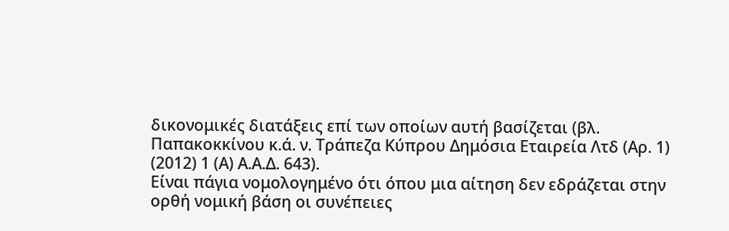δικονομικές διατάξεις επί των οποίων αυτή βασίζεται (βλ. Παπακοκκίνου κ.ά. ν. Τράπεζα Κύπρου Δημόσια Εταιρεία Λτδ (Αρ. 1) (2012) 1 (Α) Α.Α.Δ. 643).
Είναι πάγια νομολογημένο ότι όπου μια αίτηση δεν εδράζεται στην ορθή νομική βάση οι συνέπειες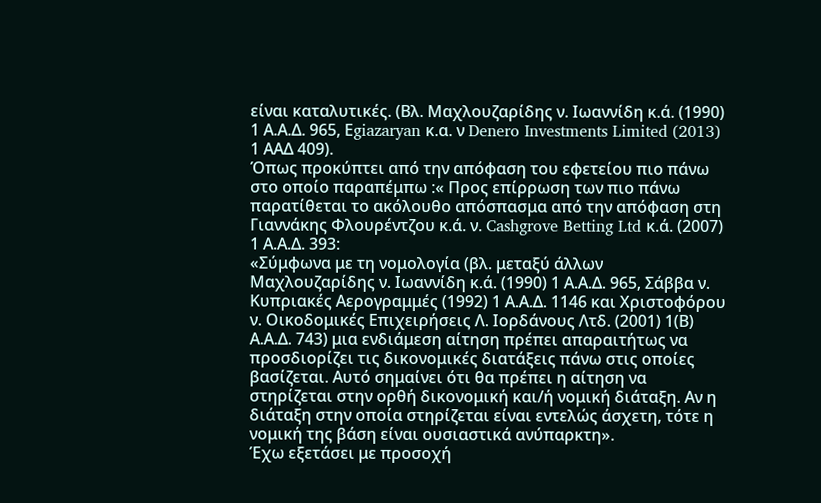είναι καταλυτικές. (Βλ. Μαχλουζαρίδης ν. Ιωαννίδη κ.ά. (1990) 1 Α.Α.Δ. 965, Εgiazaryan κ.α. ν Denero Investments Limited (2013) 1 ΑΑΔ 409).
Όπως προκύπτει από την απόφαση του εφετείου πιο πάνω στο οποίο παραπέμπω :« Προς επίρρωση των πιο πάνω παρατίθεται το ακόλουθο απόσπασμα από την απόφαση στη Γιαννάκης Φλουρέντζου κ.ά. ν. Cashgrove Betting Ltd κ.ά. (2007) 1 Α.Α.Δ. 393:
«Σύμφωνα με τη νομολογία (βλ. μεταξύ άλλων Μαχλουζαρίδης ν. Ιωαννίδη κ.ά. (1990) 1 Α.Α.Δ. 965, Σάββα ν. Κυπριακές Αερογραμμές (1992) 1 Α.Α.Δ. 1146 και Χριστοφόρου ν. Οικοδομικές Επιχειρήσεις Λ. Ιορδάνους Λτδ. (2001) 1(Β) Α.Α.Δ. 743) μια ενδιάμεση αίτηση πρέπει απαραιτήτως να προσδιορίζει τις δικονομικές διατάξεις πάνω στις οποίες βασίζεται. Αυτό σημαίνει ότι θα πρέπει η αίτηση να στηρίζεται στην ορθή δικονομική και/ή νομική διάταξη. Αν η διάταξη στην οποία στηρίζεται είναι εντελώς άσχετη, τότε η νομική της βάση είναι ουσιαστικά ανύπαρκτη».
Έχω εξετάσει με προσοχή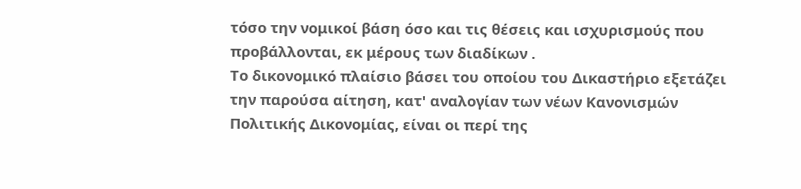τόσο την νομικοί βάση όσο και τις θέσεις και ισχυρισμούς που προβάλλονται, εκ μέρους των διαδίκων .
Το δικονομικό πλαίσιο βάσει του οποίου του Δικαστήριο εξετάζει την παρούσα αίτηση, κατ' αναλογίαν των νέων Κανονισμών Πολιτικής Δικονομίας, είναι οι περί της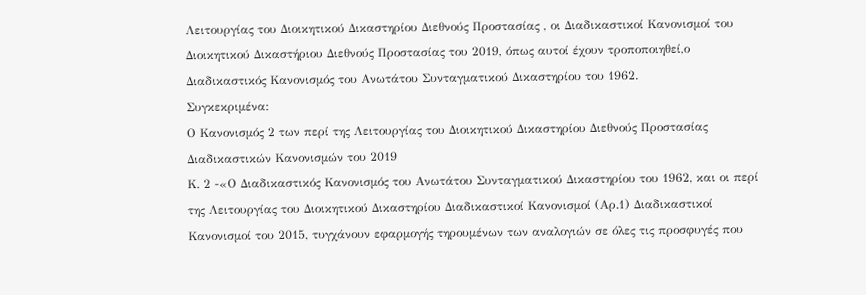Λειτουργίας του Διοικητικού Δικαστηρίου Διεθνούς Προστασίας , οι Διαδικαστικοί Κανονισμοί του Διοικητικού Δικαστήριου Διεθνούς Προστασίας του 2019, όπως αυτοί έχουν τροποποιηθεί,ο Διαδικαστικός Κανονισμός του Ανωτάτου Συνταγματικού Δικαστηρίου του 1962.
Συγκεκριμένα:
Ο Κανονισμός 2 των περί της Λειτουργίας του Διοικητικού Δικαστηρίου Διεθνούς Προστασίας Διαδικαστικών Κανονισμών του 2019
Κ. 2 -«Ο Διαδικαστικός Κανονισμός του Ανωτάτου Συνταγματικού Δικαστηρίου του 1962, και οι περί της Λειτουργίας του Διοικητικού Δικαστηρίου Διαδικαστικοί Κανονισμοί (Αρ.1) Διαδικαστικοί Κανονισμοί του 2015, τυγχάνουν εφαρμογής τηρουμένων των αναλογιών σε όλες τις προσφυγές που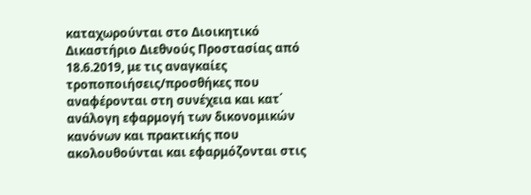καταχωρούνται στο Διοικητικό Δικαστήριο Διεθνούς Προστασίας από 18.6.2019, με τις αναγκαίες τροποποιήσεις/προσθήκες που αναφέρονται στη συνέχεια και κατ΄ ανάλογη εφαρμογή των δικονομικών κανόνων και πρακτικής που ακολουθούνται και εφαρμόζονται στις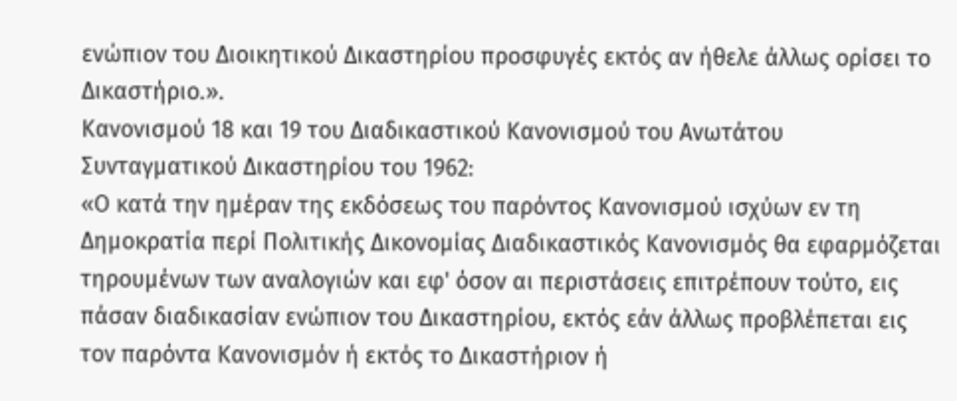ενώπιον του Διοικητικού Δικαστηρίου προσφυγές εκτός αν ήθελε άλλως ορίσει το Δικαστήριο.».
Κανονισμού 18 και 19 του Διαδικαστικού Κανονισμού του Ανωτάτου Συνταγματικού Δικαστηρίου του 1962:
«Ο κατά την ημέραν της εκδόσεως του παρόντος Κανονισμού ισχύων εν τη Δημοκρατία περί Πολιτικής Δικονομίας Διαδικαστικός Κανονισμός θα εφαρμόζεται τηρουμένων των αναλογιών και εφ' όσον αι περιστάσεις επιτρέπουν τούτο, εις πάσαν διαδικασίαν ενώπιον του Δικαστηρίου, εκτός εάν άλλως προβλέπεται εις τον παρόντα Κανονισμόν ή εκτός το Δικαστήριον ή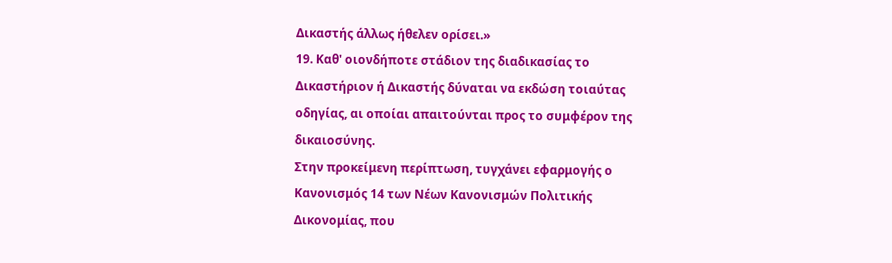Δικαστής άλλως ήθελεν ορίσει.»
19. Καθ' οιονδήποτε στάδιον της διαδικασίας το Δικαστήριον ή Δικαστής δύναται να εκδώση τοιαύτας οδηγίας, αι οποίαι απαιτούνται προς το συμφέρον της δικαιοσύνης.
Στην προκείμενη περίπτωση, τυγχάνει εφαρμογής ο Κανονισμός 14 των Νέων Κανονισμών Πολιτικής Δικονομίας, που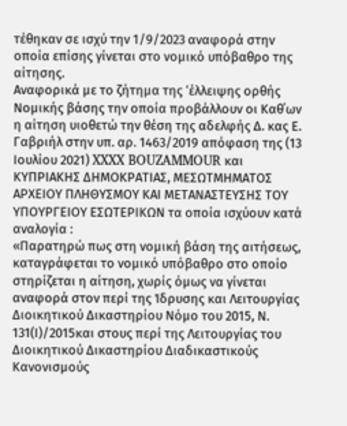τέθηκαν σε ισχύ την 1/9/2023 αναφορά στην οποία επίσης γίνεται στο νομικό υπόβαθρο της αίτησης.
Αναφορικά με το ζήτημα της ‘έλλειψης ορθής Νομικής βάσης την οποία προβάλλουν οι Καθ΄ων η αίτηση υιοθετώ την θέση της αδελφής Δ. κας Ε. Γαβριήλ στην υπ. αρ. 1463/2019 απόφαση της (13 Ιουλίου 2021) XXXX BOUZAMMOUR και ΚΥΠΡΙΑΚΗΣ ΔΗΜΟΚΡΑΤΙΑΣ, ΜΕΣΩΤΜΗΜΑΤΟΣ ΑΡΧΕΙΟΥ ΠΛΗΘΥΣΜΟΥ ΚΑΙ ΜΕΤΑΝΑΣΤΕΥΣΗΣ ΤΟΥ ΥΠΟΥΡΓΕΙΟΥ ΕΣΩΤΕΡΙΚΩΝ τα οποία ισχύουν κατά αναλογία :
«Παρατηρώ πως στη νομική βάση της αιτήσεως, καταγράφεται το νομικό υπόβαθρο στο οποίο στηρίζεται η αίτηση, χωρίς όμως να γίνεται αναφορά στον περί της Ίδρυσης και Λειτουργίας Διοικητικού Δικαστηρίου Νόμο του 2015, Ν. 131(Ι)/2015και στους περί της Λειτουργίας του Διοικητικού Δικαστηρίου Διαδικαστικούς Κανονισμούς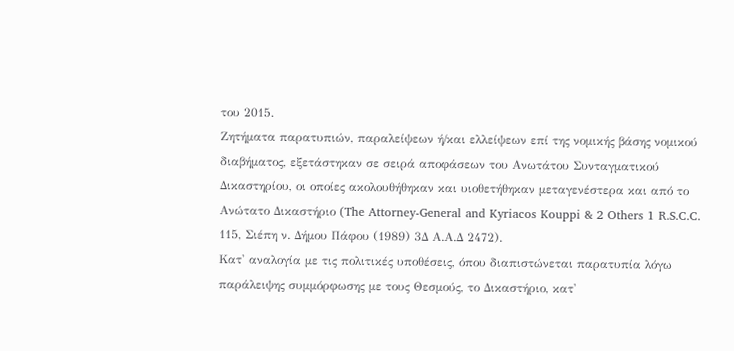του 2015.
Ζητήματα παρατυπιών, παραλείψεων ή/και ελλείψεων επί της νομικής βάσης νομικού διαβήματος, εξετάστηκαν σε σειρά αποφάσεων του Ανωτάτου Συνταγματικού Δικαστηρίου, οι οποίες ακολουθήθηκαν και υιοθετήθηκαν μεταγενέστερα και από το Ανώτατο Δικαστήριο (The Attorney-General and Kyriacos Kouppi & 2 Others 1 R.S.C.C. 115, Σιέπη ν. Δήμου Πάφου (1989) 3Δ Α.Α.Δ 2472).
Κατ' αναλογία με τις πολιτικές υποθέσεις, όπου διαπιστώνεται παρατυπία λόγω παράλειψης συμμόρφωσης με τους Θεσμούς, το Δικαστήριο, κατ'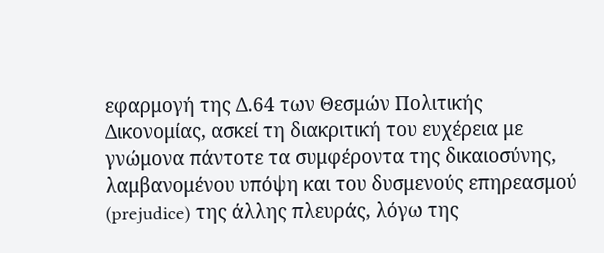εφαρμογή της Δ.64 των Θεσμών Πολιτικής Δικονομίας, ασκεί τη διακριτική του ευχέρεια με γνώμονα πάντοτε τα συμφέροντα της δικαιοσύνης, λαμβανομένου υπόψη και του δυσμενούς επηρεασμού (prejudice) της άλλης πλευράς, λόγω της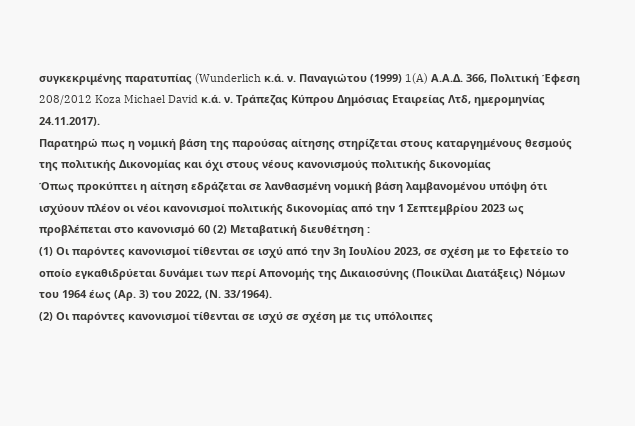συγκεκριμένης παρατυπίας (Wunderlich κ.ά. ν. Παναγιώτου (1999) 1(A) Α.Α.Δ. 366, Πολιτική Έφεση 208/2012 Koza Michael David κ.ά. ν. Τράπεζας Κύπρου Δημόσιας Εταιρείας Λτδ, ημερομηνίας 24.11.2017).
Παρατηρώ πως η νομική βάση της παρούσας αίτησης στηρίζεται στους καταργημένους θεσμούς της πολιτικής Δικονομίας και όχι στους νέους κανονισμούς πολιτικής δικονομίας
Όπως προκύπτει η αίτηση εδράζεται σε λανθασμένη νομική βάση λαμβανομένου υπόψη ότι ισχύουν πλέον οι νέοι κανονισμοί πολιτικής δικονομίας από την 1 Σεπτεμβρίου 2023 ως προβλέπεται στο κανονισμό 60 (2) Μεταβατική διευθέτηση :
(1) Οι παρόντες κανονισμοί τίθενται σε ισχύ από την 3η Ιουλίου 2023, σε σχέση με το Εφετείο το οποίο εγκαθιδρύεται δυνάμει των περί Απονομής της Δικαιοσύνης (Ποικίλαι Διατάξεις) Νόμων του 1964 έως (Αρ. 3) του 2022, (Ν. 33/1964).
(2) Οι παρόντες κανονισμοί τίθενται σε ισχύ σε σχέση με τις υπόλοιπες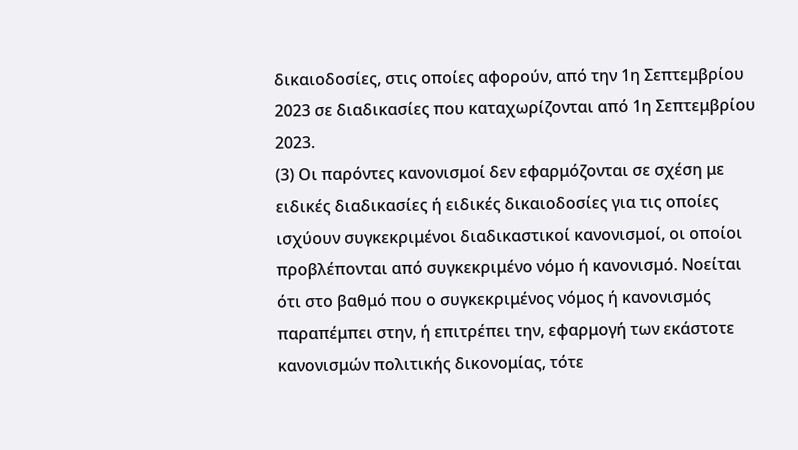δικαιοδοσίες, στις οποίες αφορούν, από την 1η Σεπτεμβρίου 2023 σε διαδικασίες που καταχωρίζονται από 1η Σεπτεμβρίου 2023.
(3) Οι παρόντες κανονισμοί δεν εφαρμόζονται σε σχέση με ειδικές διαδικασίες ή ειδικές δικαιοδοσίες για τις οποίες ισχύουν συγκεκριμένοι διαδικαστικοί κανονισμοί, οι οποίοι προβλέπονται από συγκεκριμένο νόμο ή κανονισμό. Νοείται ότι στο βαθμό που ο συγκεκριμένος νόμος ή κανονισμός παραπέμπει στην, ή επιτρέπει την, εφαρμογή των εκάστοτε κανονισμών πολιτικής δικονομίας, τότε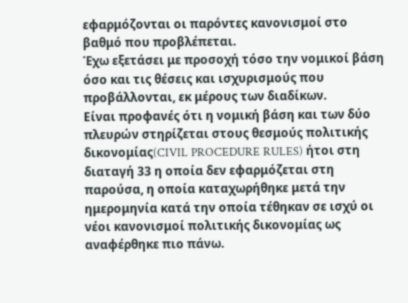εφαρμόζονται οι παρόντες κανονισμοί στο βαθμό που προβλέπεται.
Έχω εξετάσει με προσοχή τόσο την νομικοί βάση όσο και τις θέσεις και ισχυρισμούς που προβάλλονται, εκ μέρους των διαδίκων.
Είναι προφανές ότι η νομική βάση και των δύο πλευρών στηρίζεται στους θεσμούς πολιτικής δικονομίας(CIVIL PROCEDURE RULES) ήτοι στη διαταγή 33 η οποία δεν εφαρμόζεται στη παρούσα, η οποία καταχωρήθηκε μετά την ημερομηνία κατά την οποία τέθηκαν σε ισχύ οι νέοι κανονισμοί πολιτικής δικονομίας ως αναφέρθηκε πιο πάνω.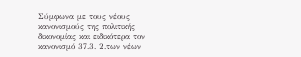Σύμφωνα με τους νέους κανονισμούς της πολιτικής δικονομίας και ειδικότερα τον κανονισμό 37.3. 2.των νέων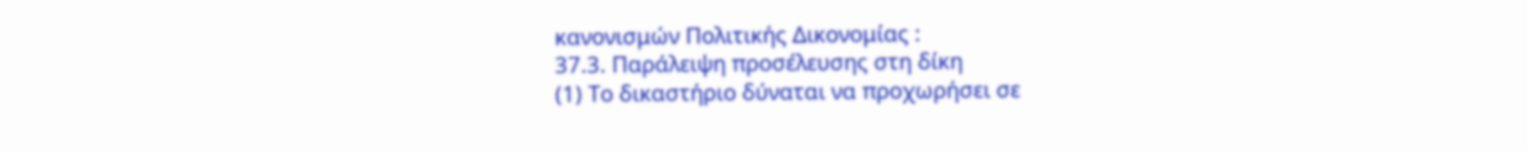κανονισμών Πολιτικής Δικονομίας :
37.3. Παράλειψη προσέλευσης στη δίκη
(1) Το δικαστήριο δύναται να προχωρήσει σε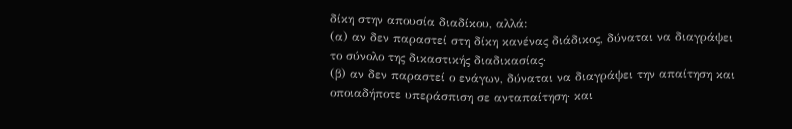δίκη στην απουσία διαδίκου, αλλά:
(α) αν δεν παραστεί στη δίκη κανένας διάδικος, δύναται να διαγράψει το σύνολο της δικαστικής διαδικασίας·
(β) αν δεν παραστεί ο ενάγων, δύναται να διαγράψει την απαίτηση και οποιαδήποτε υπεράσπιση σε ανταπαίτηση· και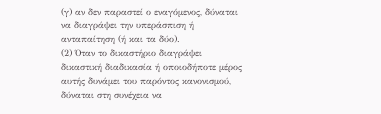(γ) αν δεν παραστεί ο εναγόμενος, δύναται να διαγράψει την υπεράσπιση ή ανταπαίτηση (ή και τα δύο).
(2) Όταν το δικαστήριο διαγράψει δικαστική διαδικασία ή οποιοδήποτε μέρος αυτής δυνάμει του παρόντος κανονισμού, δύναται στη συνέχεια να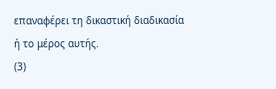επαναφέρει τη δικαστική διαδικασία ή το μέρος αυτής.
(3)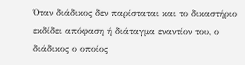Όταν διάδικος δεν παρίσταται και το δικαστήριο εκδίδει απόφαση ή διάταγμα εναντίον του, ο διάδικος ο οποίος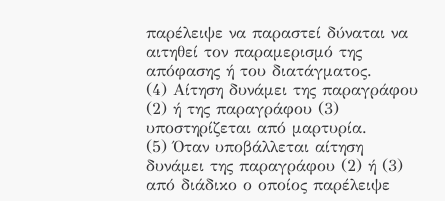παρέλειψε να παραστεί δύναται να αιτηθεί τον παραμερισμό της απόφασης ή του διατάγματος.
(4) Αίτηση δυνάμει της παραγράφου (2) ή της παραγράφου (3) υποστηρίζεται από μαρτυρία.
(5) Όταν υποβάλλεται αίτηση δυνάμει της παραγράφου (2) ή (3) από διάδικο ο οποίος παρέλειψε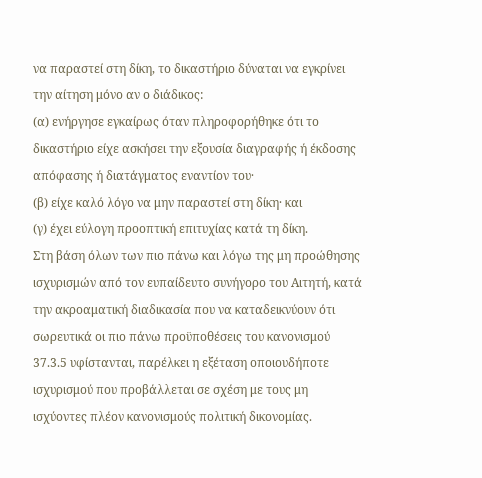να παραστεί στη δίκη, το δικαστήριο δύναται να εγκρίνει την αίτηση μόνο αν ο διάδικος:
(α) ενήργησε εγκαίρως όταν πληροφορήθηκε ότι το δικαστήριο είχε ασκήσει την εξουσία διαγραφής ή έκδοσης απόφασης ή διατάγματος εναντίον του·
(β) είχε καλό λόγο να μην παραστεί στη δίκη· και
(γ) έχει εύλογη προοπτική επιτυχίας κατά τη δίκη.
Στη βάση όλων των πιο πάνω και λόγω της μη προώθησης ισχυρισμών από τον ευπαίδευτο συνήγορο του Αιτητή, κατά την ακροαματική διαδικασία που να καταδεικνύουν ότι σωρευτικά οι πιο πάνω προϋποθέσεις του κανονισμού 37.3.5 υφίστανται, παρέλκει η εξέταση οποιουδήποτε ισχυρισμού που προβάλλεται σε σχέση με τους μη ισχύοντες πλέον κανονισμούς πολιτική δικονομίας.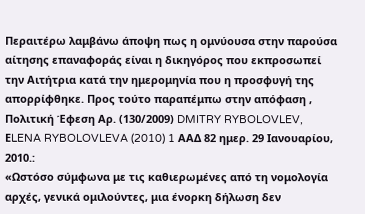Περαιτέρω λαμβάνω άποψη πως η ομνύουσα στην παρούσα αίτησης επαναφοράς είναι η δικηγόρος που εκπροσωπεί την Αιτήτρια κατά την ημερομηνία που η προσφυγή της απορρίφθηκε. Προς τούτο παραπέμπω στην απόφαση , Πολιτική Έφεση Αρ. (130/2009) DMITRY RYBOLOVLEV, ΕLENA RYBOLOVLEVA (2010) 1 ΑΑΔ 82 ημερ. 29 Ιανουαρίου, 2010.:
«Ωστόσο σύμφωνα με τις καθιερωμένες από τη νομολογία αρχές, γενικά ομιλούντες, μια ένορκη δήλωση δεν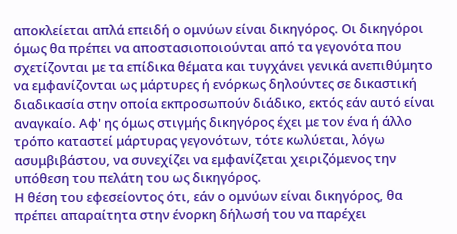αποκλείεται απλά επειδή ο ομνύων είναι δικηγόρος. Οι δικηγόροι όμως θα πρέπει να αποστασιοποιούνται από τα γεγονότα που σχετίζονται με τα επίδικα θέματα και τυγχάνει γενικά ανεπιθύμητο να εμφανίζονται ως μάρτυρες ή ενόρκως δηλούντες σε δικαστική διαδικασία στην οποία εκπροσωπούν διάδικο, εκτός εάν αυτό είναι αναγκαίο. Αφ' ης όμως στιγμής δικηγόρος έχει με τον ένα ή άλλο τρόπο καταστεί μάρτυρας γεγονότων, τότε κωλύεται, λόγω ασυμβιβάστου, να συνεχίζει να εμφανίζεται χειριζόμενος την υπόθεση του πελάτη του ως δικηγόρος.
Η θέση του εφεσείοντος ότι, εάν ο ομνύων είναι δικηγόρος, θα πρέπει απαραίτητα στην ένορκη δήλωσή του να παρέχει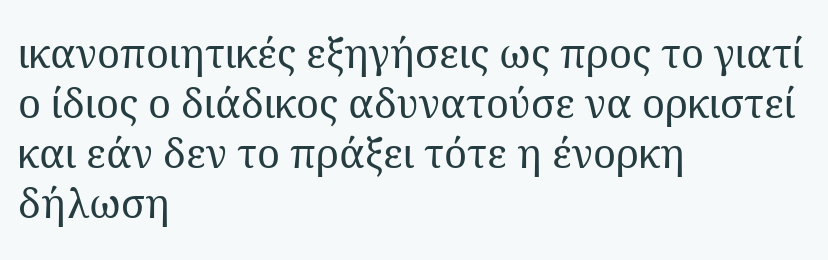ικανοποιητικές εξηγήσεις ως προς το γιατί ο ίδιος ο διάδικος αδυνατούσε να ορκιστεί και εάν δεν το πράξει τότε η ένορκη δήλωση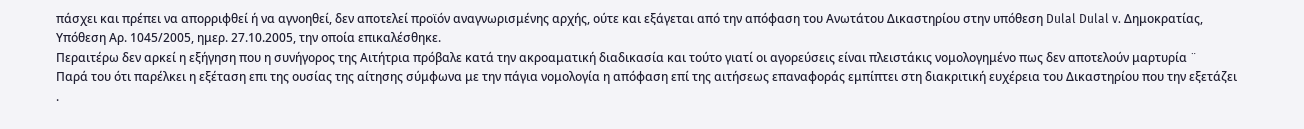πάσχει και πρέπει να απορριφθεί ή να αγνοηθεί, δεν αποτελεί προϊόν αναγνωρισμένης αρχής, ούτε και εξάγεται από την απόφαση του Ανωτάτου Δικαστηρίου στην υπόθεση Dulal Dulal v. Δημοκρατίας, Yπόθεση Αρ. 1045/2005, ημερ. 27.10.2005, την οποία επικαλέσθηκε.
Περαιτέρω δεν αρκεί η εξήγηση που η συνήγορος της Αιτήτρια πρόβαλε κατά την ακροαματική διαδικασία και τούτο γιατί οι αγορεύσεις είναι πλειστάκις νομολογημένο πως δεν αποτελούν μαρτυρία ¨
Παρά του ότι παρέλκει η εξέταση επι της ουσίας της αίτησης σύμφωνα με την πάγια νομολογία η απόφαση επί της αιτήσεως επαναφοράς εμπίπτει στη διακριτική ευχέρεια του Δικαστηρίου που την εξετάζει .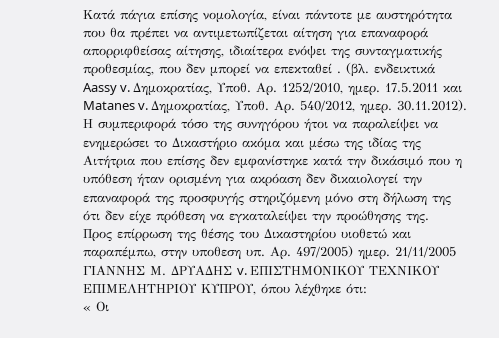Κατά πάγια επίσης νομολογία, είναι πάντοτε με αυστηρότητα που θα πρέπει να αντιμετωπίζεται αίτηση για επαναφορά απορριφθείσας αίτησης, ιδιαίτερα ενόψει της συνταγματικής προθεσμίας, που δεν μπορεί να επεκταθεί . (βλ. ενδεικτικά Aassy v. Δημοκρατίας, Υποθ. Αρ. 1252/2010, ημερ. 17.5.2011 και Matanes v. Δημοκρατίας, Υποθ. Αρ. 540/2012, ημερ. 30.11.2012).
Η συμπεριφορά τόσο της συνηγόρου ήτοι να παραλείψει να ενημερώσει το Δικαστήριο ακόμα και μέσω της ιδίας της Αιτήτρια που επίσης δεν εμφανίστηκε κατά την δικάσιμό που η υπόθεση ήταν ορισμένη για ακρόαση δεν δικαιολογεί την επαναφορά της προσφυγής στηριζόμενη μόνο στη δήλωση της ότι δεν είχε πρόθεση να εγκαταλείψει την προώθησης της.
Προς επίρρωση της θέσης του Δικαστηρίου υιοθετώ και παραπέμπω, στην υποθεση υπ. Αρ. 497/2005) ημερ. 21/11/2005 ΓΙΑΝΝΗΣ Μ. ΔΡΥΑΔΗΣ v. ΕΠΙΣΤΗΜΟΝΙΚΟΥ ΤΕΧΝΙΚΟΥ ΕΠΙΜΕΛΗΤΗΡΙΟΥ ΚΥΠΡΟΥ, όπου λέχθηκε ότι:
« Οι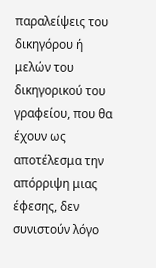παραλείψεις του δικηγόρου ή μελών του δικηγορικού του γραφείου, που θα έχουν ως αποτέλεσμα την απόρριψη μιας έφεσης, δεν συνιστούν λόγο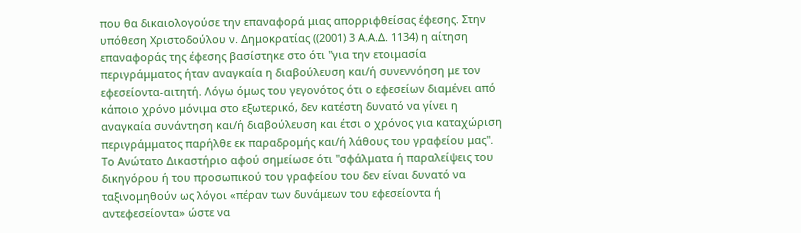που θα δικαιολογούσε την επαναφορά μιας απορριφθείσας έφεσης. Στην υπόθεση Χριστοδούλου ν. Δημοκρατίας ((2001) 3 Α.Α.Δ. 1134) η αίτηση επαναφοράς της έφεσης βασίστηκε στο ότι "για την ετοιμασία περιγράμματος ήταν αναγκαία η διαβούλευση και/ή συνεννόηση με τον εφεσείοντα-αιτητή. Λόγω όμως του γεγονότος ότι ο εφεσείων διαμένει από κάποιο χρόνο μόνιμα στο εξωτερικό, δεν κατέστη δυνατό να γίνει η αναγκαία συνάντηση και/ή διαβούλευση και έτσι ο χρόνος για καταχώριση περιγράμματος παρήλθε εκ παραδρομής και/ή λάθους του γραφείου μας". Το Ανώτατο Δικαστήριο αφού σημείωσε ότι "σφάλματα ή παραλείψεις του δικηγόρου ή του προσωπικού του γραφείου του δεν είναι δυνατό να ταξινομηθούν ως λόγοι «πέραν των δυνάμεων του εφεσείοντα ή αντεφεσείοντα» ώστε να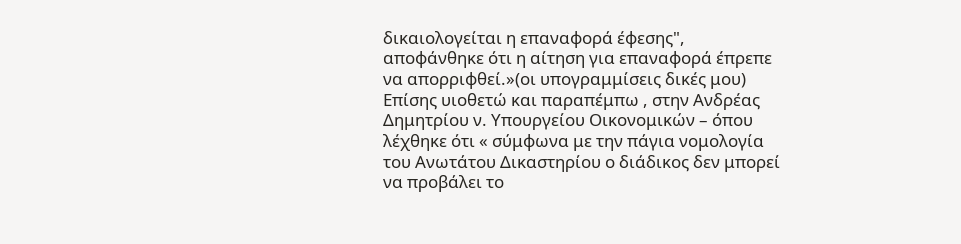δικαιολογείται η επαναφορά έφεσης", αποφάνθηκε ότι η αίτηση για επαναφορά έπρεπε να απορριφθεί.»(οι υπογραμμίσεις δικές μου)
Επίσης υιοθετώ και παραπέμπω , στην Ανδρέας Δημητρίου ν. Υπουργείου Οικονομικών – όπου λέχθηκε ότι « σύμφωνα με την πάγια νομολογία του Ανωτάτου Δικαστηρίου ο διάδικος δεν μπορεί να προβάλει το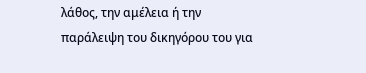λάθος, την αμέλεια ή την παράλειψη του δικηγόρου του για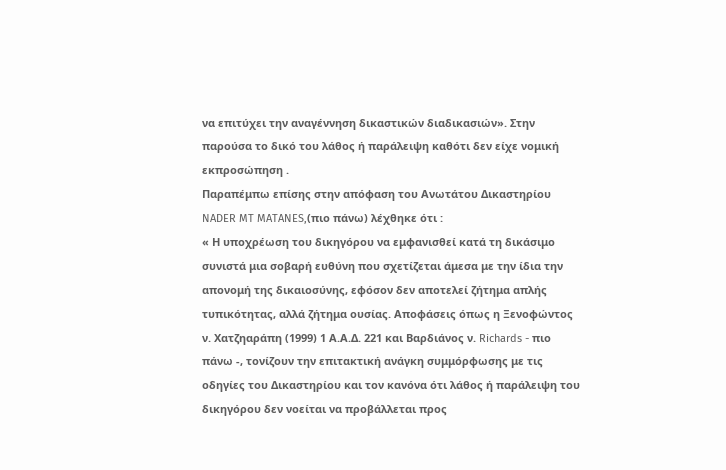να επιτύχει την αναγέννηση δικαστικών διαδικασιών». Στην παρούσα το δικό του λάθος ή παράλειψη καθότι δεν είχε νομική εκπροσώπηση .
Παραπέμπω επίσης στην απόφαση του Ανωτάτου Δικαστηρίου NADER MT MATANES,(πιο πάνω) λέχθηκε ότι :
« Η υποχρέωση του δικηγόρου να εμφανισθεί κατά τη δικάσιμο συνιστά μια σοβαρή ευθύνη που σχετίζεται άμεσα με την ίδια την απονομή της δικαιοσύνης, εφόσον δεν αποτελεί ζήτημα απλής τυπικότητας, αλλά ζήτημα ουσίας. Αποφάσεις όπως η Ξενοφώντος ν. Χατζηαράπη (1999) 1 Α.Α.Δ. 221 και Βαρδιάνος ν. Richards - πιο πάνω -, τονίζουν την επιτακτική ανάγκη συμμόρφωσης με τις οδηγίες του Δικαστηρίου και τον κανόνα ότι λάθος ή παράλειψη του δικηγόρου δεν νοείται να προβάλλεται προς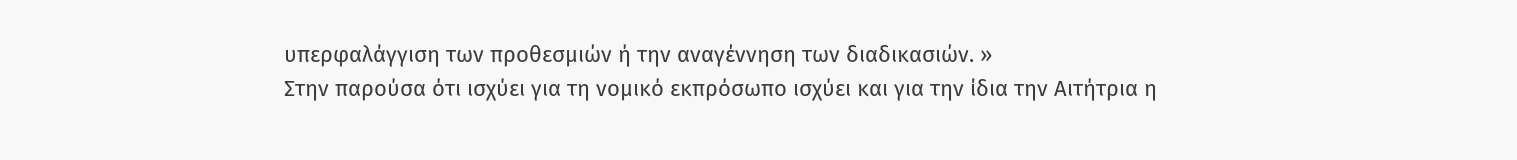υπερφαλάγγιση των προθεσμιών ή την αναγέννηση των διαδικασιών. »
Στην παρούσα ότι ισχύει για τη νομικό εκπρόσωπο ισχύει και για την ίδια την Αιτήτρια η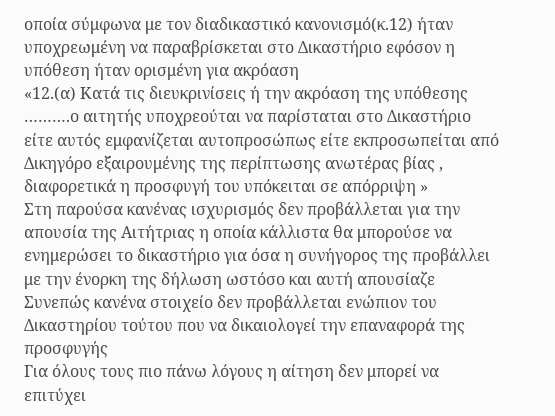οποία σύμφωνα με τον διαδικαστικό κανονισμό(κ.12) ήταν υποχρεωμένη να παραβρίσκεται στο Δικαστήριο εφόσον η υπόθεση ήταν ορισμένη για ακρόαση
«12.(α) Κατά τις διευκρινίσεις ή την ακρόαση της υπόθεσης ……….ο αιτητής υποχρεούται να παρίσταται στο Δικαστήριο είτε αυτός εμφανίζεται αυτοπροσώπως είτε εκπροσωπείται από Δικηγόρο εξαιρουμένης της περίπτωσης ανωτέρας βίας , διαφορετικά η προσφυγή του υπόκειται σε απόρριψη »
Στη παρούσα κανένας ισχυρισμός δεν προβάλλεται για την απουσία της Αιτήτριας η οποία κάλλιστα θα μπορούσε να ενημερώσει το δικαστήριο για όσα η συνήγορος της προβάλλει με την ένορκη της δήλωση ωστόσο και αυτή απουσίαζε Συνεπώς κανένα στοιχείο δεν προβάλλεται ενώπιον του Δικαστηρίου τούτου που να δικαιολογεί την επαναφορά της προσφυγής
Για όλους τους πιο πάνω λόγους η αίτηση δεν μπορεί να επιτύχει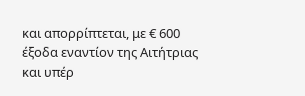και απορρίπτεται, με € 600 έξοδα εναντίον της Αιτήτριας και υπέρ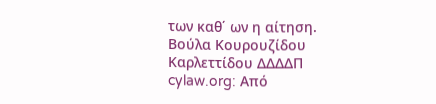των καθ΄ ων η αίτηση.
Βούλα Κουρουζίδου Καρλεττίδου ΔΔΔΔΠ
cylaw.org: Από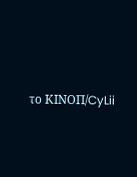το ΚΙΝOΠ/CyLii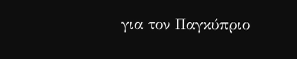για τον Παγκύπριο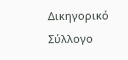Δικηγορικό Σύλλογο